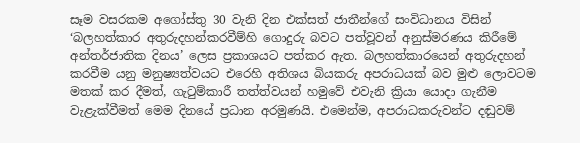සෑම වසරකම අගෝස්තු 30 වැනි දින එක්සත් ජාතීන්ගේ සංවිධානය විසින් ‘බලහත්කාර අතුරුදහන්කරවීම්හි ගොදුරු බවට පත්වූවන් අනුස්මරණය කිරීමේ අන්තර්ජාතික දිනය’ ලෙස ප්‍රකාශයට පත්කර ඇත. බලහත්කාරයෙන් අතුරුදහන් කරවීම යනු මනුෂ්‍යත්වයට එරෙහි අතිශය බියකරු අපරාධයක් බව මුළු ලොවටම මතක් කර දීමත්, ගැටුම්කාරී තත්ත්වයන් හමුවේ එවැනි ක්‍රියා යොදා ගැනීම වැළැක්වීමත් මෙම දිනයේ ප්‍රධාන අරමුණයි. එමෙන්ම, අපරාධකරුවන්ට දඬුවම්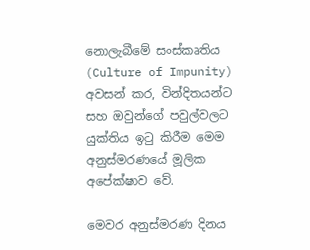නොලැබීමේ සංස්කෘතිය (Culture of Impunity) අවසන් කර, වින්දිතයන්ට සහ ඔවුන්ගේ පවුල්වලට යුක්තිය ඉටු කිරීම මෙම අනුස්මරණයේ මූලික අපේක්ෂාව වේ.

මෙවර අනුස්මරණ දිනය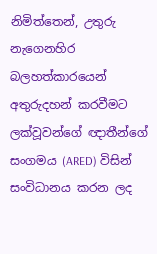නිමිත්තෙන්, උතුරු නැගෙනහිර බලහත්කාරයෙන් අතුරුදහන් කරවීමට ලක්වූවන්ගේ ඥාතීන්ගේ සංගමය (ARED) විසින් සංවිධානය කරන ලද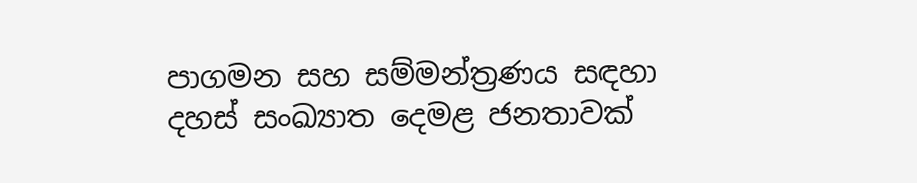පාගමන සහ සම්මන්ත්‍රණය සඳහා දහස් සංඛ්‍යාත දෙමළ ජනතාවක්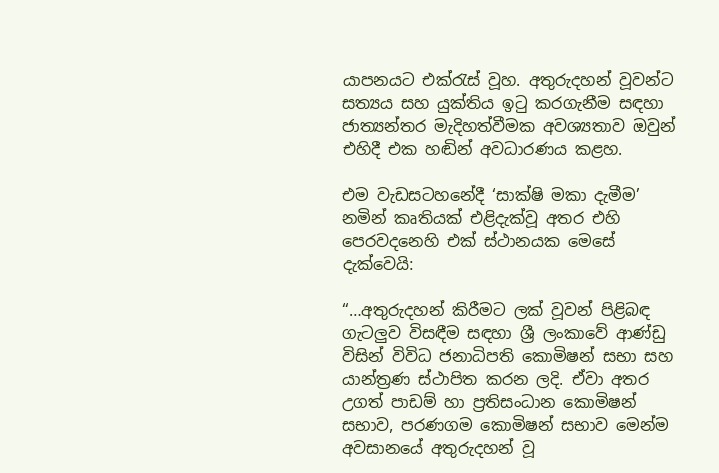යාපනයට එක්රැස් වූහ. අතුරුදහන් වූවන්ට සත්‍යය සහ යුක්තිය ඉටු කරගැනීම සඳහා ජාත්‍යන්තර මැදිහත්වීමක අවශ්‍යතාව ඔවුන් එහිදී එක හඬින් අවධාරණය කළහ.

එම වැඩසටහනේදී ‘සාක්ෂි මකා දැමීම’ නමින් කෘතියක් එළිදැක්වූ අතර එහි පෙරවදනෙහි එක් ස්ථානයක මෙසේ දැක්වෙයි:

“…අතුරුදහන් කිරීමට ලක් වූවන් පිළිබඳ ගැටලුව විසඳීම සඳහා ශ්‍රී ලංකාවේ ආණ්ඩු විසින් විවිධ ජනාධිපති කොමිෂන් සභා සහ යාන්ත්‍රණ ස්ථාපිත කරන ලදි. ඒවා අතර උගත් පාඩම් හා ප්‍රතිසංධාන කොමිෂන් සභාව, පරණගම කොමිෂන් සභාව මෙන්ම අවසානයේ අතුරුදහන් වූ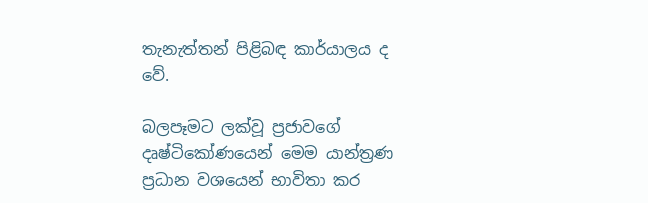තැනැත්තන් පිළිබඳ කාර්යාලය ද වේ.

බලපෑමට ලක්වූ ප්‍රජාවගේ දෘෂ්ටිකෝණයෙන් මෙම යාන්ත්‍රණ ප්‍රධාන වශයෙන් භාවිතා කර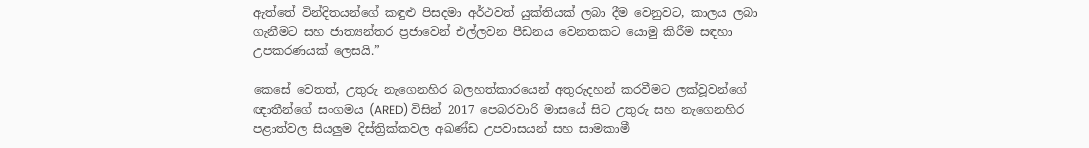ඇත්තේ වින්දිතයන්ගේ කඳුළු පිසදමා අර්ථවත් යුක්තියක් ලබා දීම වෙනුවට, කාලය ලබා ගැනීමට සහ ජාත්‍යන්තර ප්‍රජාවෙන් එල්ලවන පීඩනය වෙනතකට යොමු කිරීම සඳහා උපකරණයක් ලෙසයි.”

කෙසේ වෙතත්, උතුරු නැගෙනහිර බලහත්කාරයෙන් අතුරුදහන් කරවීමට ලක්වූවන්ගේ ඥාතීන්ගේ සංගමය (ARED) විසින් 2017 පෙබරවාරි මාසයේ සිට උතුරු සහ නැගෙනහිර පළාත්වල සියලුම දිස්ත්‍රික්කවල අඛණ්ඩ උපවාසයන් සහ සාමකාමී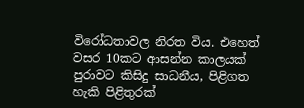විරෝධතාවල නිරත විය. එහෙත් වසර 10කට ආසන්න කාලයක් පුරාවට කිසිදු සාධනීය, පිළිගත හැකි පිළිතුරක්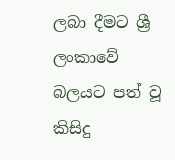ලබා දීමට ශ්‍රී ලංකාවේ බලයට පත් වූ කිසිදු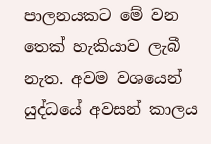පාලනයකට මේ වන තෙක් හැකියාව ලැබී නැත. අවම වශයෙන් යුද්ධයේ අවසන් කාලය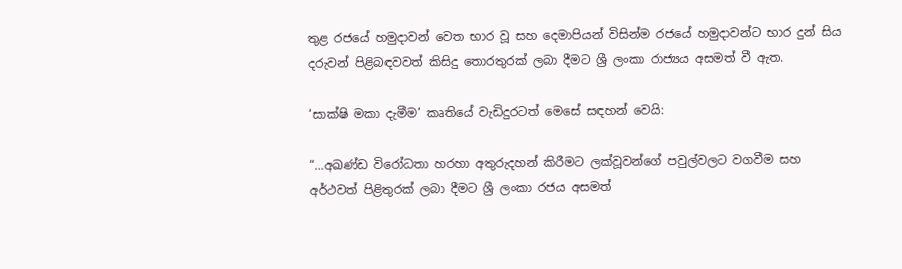තුළ රජයේ හමුදාවන් වෙත භාර වූ සහ දෙමාපියන් විසින්ම රජයේ හමුදාවන්ට භාර දුන් සිය දරුවන් පිළිබඳවවත් කිසිදු තොරතුරක් ලබා දීමට ශ්‍රී ලංකා රාජ්‍යය අසමත් වී ඇත.

‘සාක්ෂි මකා දැමීම’ කෘතියේ වැඩිදුරටත් මෙසේ සඳහන් වෙයි:

“…අඛණ්ඩ විරෝධතා හරහා අතුරුදහන් කිරීමට ලක්වූවන්ගේ පවුල්වලට වගවීම සහ අර්ථවත් පිළිතුරක් ලබා දීමට ශ්‍රී ලංකා රජය අසමත්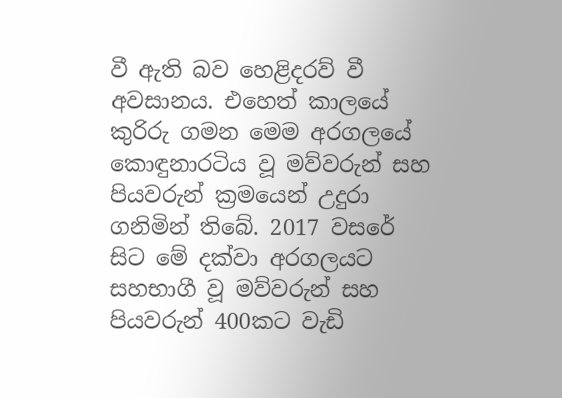වී ඇති බව හෙළිදරව් වී අවසානය. එහෙත් කාලයේ කුරිරු ගමන මෙම අරගලයේ කොඳුනාරටිය වූ මව්වරුන් සහ පියවරුන් ක්‍රමයෙන් උදුරා ගනිමින් තිබේ. 2017 වසරේ සිට මේ දක්වා අරගලයට සහභාගී වූ මව්වරුන් සහ පියවරුන් 400කට වැඩි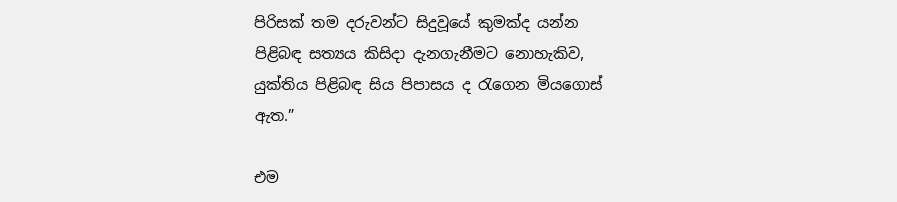පිරිසක් තම දරුවන්ට සිදුවූයේ කුමක්ද යන්න පිළිබඳ සත්‍යය කිසිදා දැනගැනීමට නොහැකිව, යුක්තිය පිළිබඳ සිය පිපාසය ද රැගෙන මියගොස් ඇත.”

එම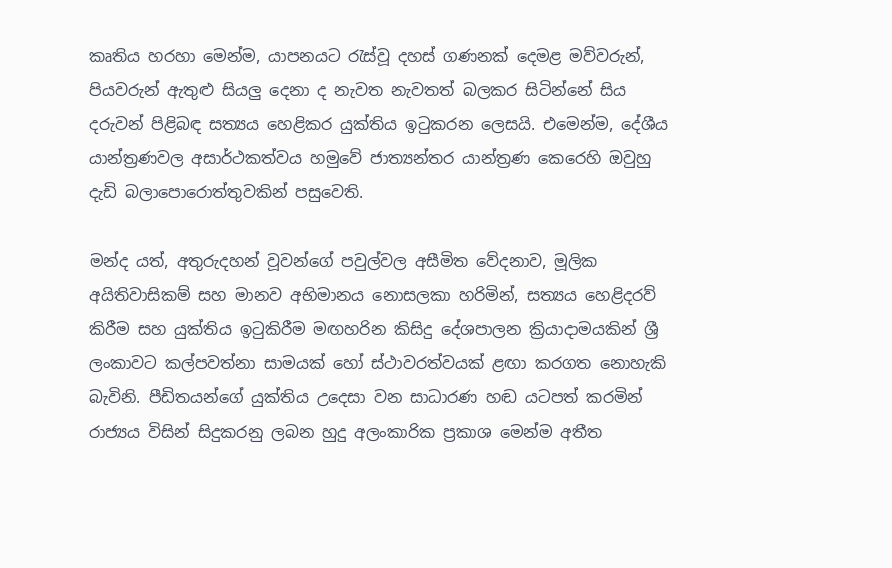කෘතිය හරහා මෙන්ම, යාපනයට රැස්වූ දහස් ගණනක් දෙමළ මව්වරුන්, පියවරුන් ඇතුළු සියලු දෙනා ද නැවත නැවතත් බලකර සිටින්නේ සිය දරුවන් පිළිබඳ සත්‍යය හෙළිකර යුක්තිය ඉටුකරන ලෙසයි. එමෙන්ම, දේශීය යාන්ත්‍රණවල අසාර්ථකත්වය හමුවේ ජාත්‍යන්තර යාන්ත්‍රණ කෙරෙහි ඔවුහු දැඩි බලාපොරොත්තුවකින් පසුවෙති.

මන්ද යත්, අතුරුදහන් වූවන්ගේ පවුල්වල අසීමිත වේදනාව, මූලික අයිතිවාසිකම් සහ මානව අභිමානය නොසලකා හරිමින්, සත්‍යය හෙළිදරව් කිරීම සහ යුක්තිය ඉටුකිරීම මඟහරින කිසිදු දේශපාලන ක්‍රියාදාමයකින් ශ්‍රී ලංකාවට කල්පවත්නා සාමයක් හෝ ස්ථාවරත්වයක් ළඟා කරගත නොහැකි බැවිනි. පීඩිතයන්ගේ යුක්තිය උදෙසා වන සාධාරණ හඬ යටපත් කරමින් රාජ්‍යය විසින් සිදුකරනු ලබන හුදු අලංකාරික ප්‍රකාශ මෙන්ම අතීත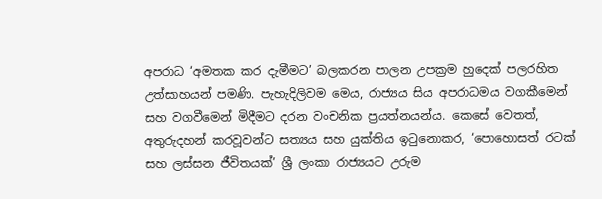අපරාධ ‘අමතක කර දැමීමට’ බලකරන පාලන උපක්‍රම හුදෙක් පලරහිත උත්සාහයන් පමණි. පැහැදිලිවම මෙය, රාජ්‍යය සිය අපරාධමය වගකීමෙන් සහ වගවීමෙන් මිදීමට දරන වංචනික ප්‍රයත්නයන්ය. කෙසේ වෙතත්, අතුරුදහන් කරවූවන්ට සත්‍යය සහ යුක්තිය ඉටුනොකර, ‘පොහොසත් රටක් සහ ලස්සන ජීවිතයක්’ ශ්‍රී ලංකා රාජ්‍යයට උරුම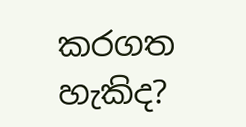කරගත හැකිද?